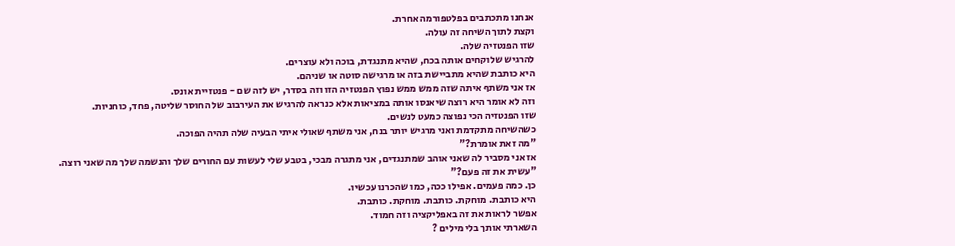אנחנו מתכתבים בפלטפורמה אחרת.
וקצת לתוך השיחה זה עולה.
שזו הפנטזיה שלה.
להרגיש שלוקחים אותה בכח, שהיא מתנגדת, בוכה ולא עוצרים.
היא כותבת שהיא מתביישת בזה או מרגישה סוטה או שניהם.
אז אני משתף איתה שזה ממש ממש נפוץ הפנטזיה הזו וזה בסדר, יש לזה שם - פנטזיית אונס.
וזה לא אומר היא רוצה שיאנסו אותה במציאות אלא כנראה להרגיש את העירבוב של החוסר שליטה, פחד, כוחניות.
שזו הפנטזיה הכי נפוצה כמעט לנשים.
כשהשיחה מתקדמת ואני מרגיש יותר בנח, אני משתף שאולי איתי הבעיה שלה תהיה הפוכה.
"מה זאת אומרת?"
אז אני מסביר לה שאני אוהב שמתנגדים, אני מתגרה מבכי, בטבע שלי לעשות עם החורים שלך והנשמה שלך מה שאני רוצה.
"עשית את זה פעם?"
כן. כמה פעמים. אפילו ככה, כמו שהכרנו עכשיו.
היא כותבת. מוחקת. כותבת. מוחקת. כותבת.
אפשר לראות את זה באפליקציה וזה חמוד.
השארתי אותך בלי מילים ?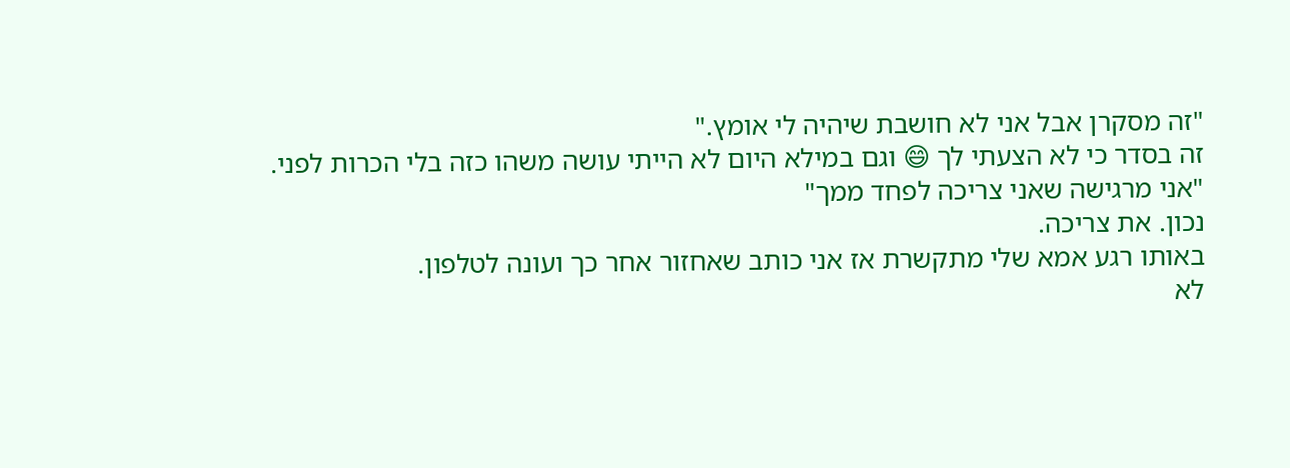"זה מסקרן אבל אני לא חושבת שיהיה לי אומץ."
זה בסדר כי לא הצעתי לך 😄 וגם במילא היום לא הייתי עושה משהו כזה בלי הכרות לפני.
"אני מרגישה שאני צריכה לפחד ממך"
נכון. את צריכה.
באותו רגע אמא שלי מתקשרת אז אני כותב שאחזור אחר כך ועונה לטלפון.
לא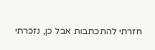חזרתי להתכתבות אבל כן, נזכרתי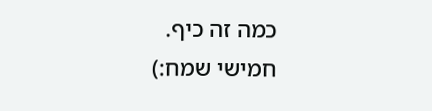כמה זה כיף.
חמישי שמח:)